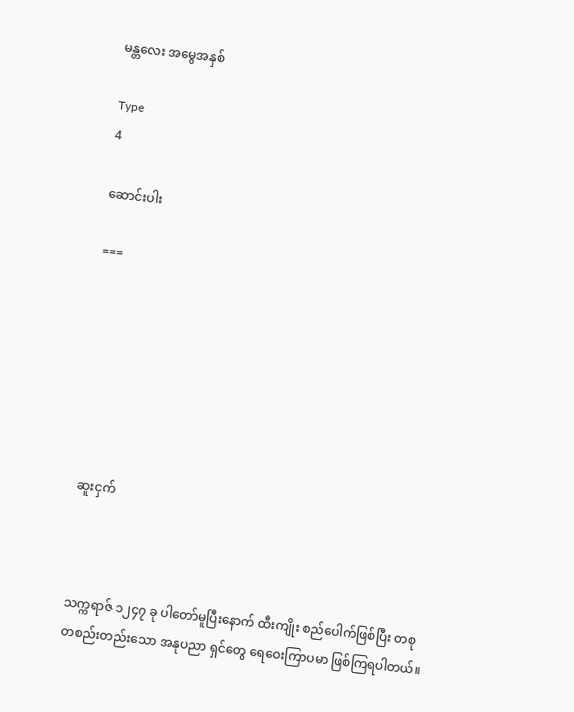မန္တလေး အမွေအနှစ်

Type
4

ဆောင်းပါး

===







ဆူးငှက်



သက္ကရာဇ် ၁၂၄၇ ခု ပါတော်မူပြီးနောက် ထီးကျိုး စည်ပေါက်ဖြစ်ပြီး တစုတစည်းတည်းသော အနုပညာ ရှင်တွေ ရေဝေးကြာပမာ ဖြစ်ကြရပါတယ်။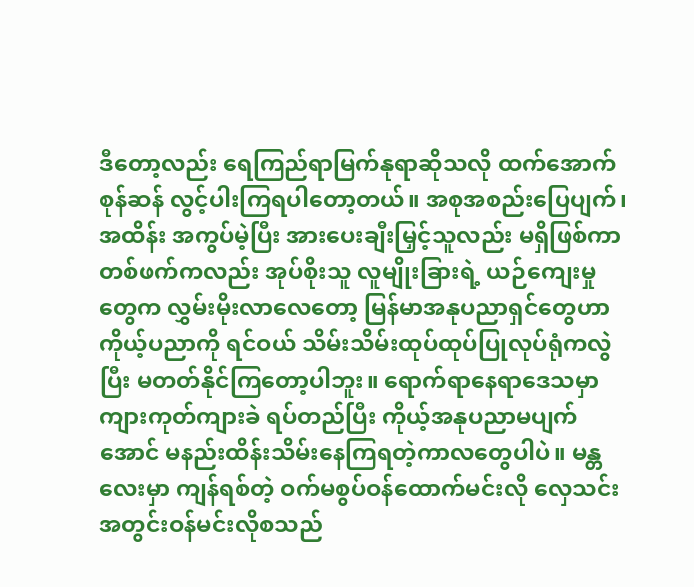ဒီတော့လည်း ရေကြည်ရာမြက်နုရာဆိုသလို ထက်အောက်စုန်ဆန် လွင့်ပါးကြရပါတော့တယ်။ အစုအစည်းပြေပျက်၊ အထိန်း အကွပ်မဲ့ပြီး အားပေးချီးမြှင့်သူလည်း မရှိဖြစ်ကာ တစ်ဖက်ကလည်း အုပ်စိုးသူ လူမျိုးခြားရဲ့ ယဉ်ကျေးမှု တွေက လွှမ်းမိုးလာလေတော့ မြန်မာအနုပညာရှင်တွေဟာ ကိုယ့်ပညာကို ရင်ဝယ် သိမ်းသိမ်းထုပ်ထုပ်ပြုလုပ်ရုံကလွဲပြီး မတတ်နိုင်ကြတော့ပါဘူး။ ရောက်ရာနေရာဒေသမှာ ကျားကုတ်ကျားခဲ ရပ်တည်ပြီး ကိုယ့်အနုပညာမပျက် အောင် မနည်းထိန်းသိမ်းနေကြရတဲ့ကာလတွေပါပဲ။ မန္တလေးမှာ ကျန်ရစ်တဲ့ ဝက်မစွပ်ဝန်ထောက်မင်းလို လှေသင်းအတွင်းဝန်မင်းလိုစသည်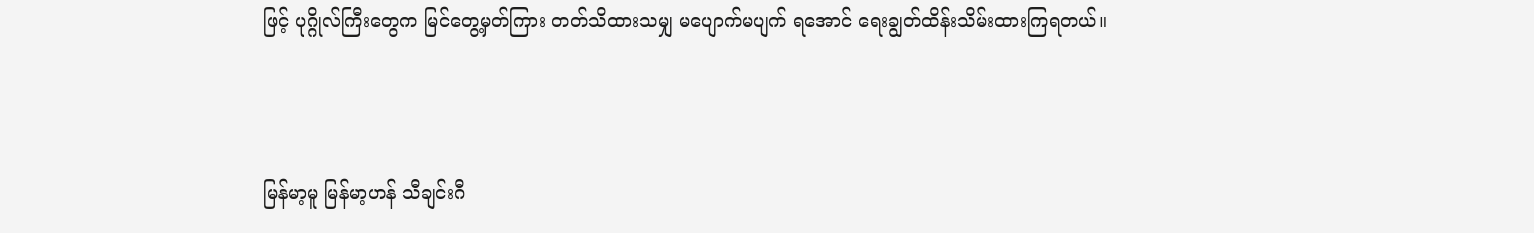ဖြင့် ပုဂ္ဂိုလ်ကြီးတွေက မြင်တွေ့မှတ်ကြား တတ်သိထားသမျှ မပျောက်မပျက် ရအောင် ရေးချွတ်ထိန်းသိမ်းထားကြရတယ်။



မြန်မာ့မူ မြန်မာ့ဟန် သီချင်းဂီ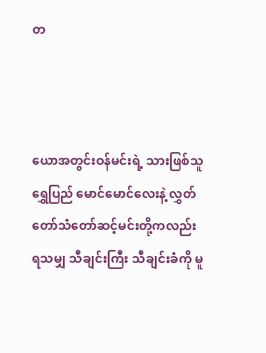တ



ယောအတွင်းဝန်မင်းရဲ့ သားဖြစ်သူ ရွှေပြည် မောင်မောင်လေးနဲ့ လွှတ်တော်သံတော်ဆင့်မင်းတို့ကလည်း ရသမျှ သီချင်းကြီး သီချင်းခံကို မူ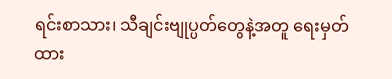ရင်းစာသား၊ သီချင်းဗျုပ္ပတ်တွေနဲ့အတူ ရေးမှတ်ထား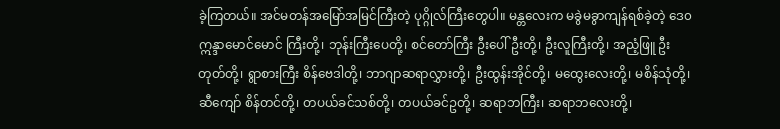ခဲ့ကြတယ်။ အင်မတန်အမြော်အမြင်ကြီးတဲ့ ပုဂ္ဂိုလ်ကြီးတွေပါ။ မန္တလေးက မခွဲမခွာကျန်ရစ်ခဲ့တဲ့ ဒေ၀ဣန္ဒာမောင်မောင် ကြီးတို့၊ ဘုန်းကြီးပေတို့၊ စင်တော်ကြီး ဦးပေါ်ဦးတို့၊ ဦးလူကြီးတို့၊ အညံ့ဖြူ ဦးတုတ်တို့၊ ရွာစားကြီး စိန်ဗေဒါတို့၊ ဘာဂျာဆရာလွှားတို့၊ ဦးထွန်းအိုင်တို့၊ မထွေးလေးတို့၊ မစိန်သုံတို့၊ ဆီကျော် စိန်တင်တို့၊ တပယ်ခင်သစ်တို့၊ တပယ်ခင်ဥတို့၊ ဆရာဘကြီး၊ ဆရာဘလေးတို့၊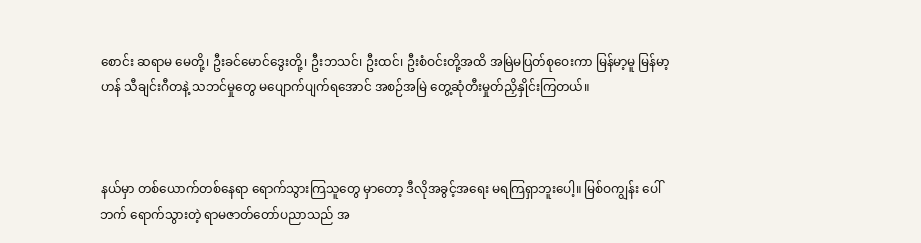စောင်း ဆရာမ မေတို့၊ ဦးခင်မောင်ဒွေးတို့၊ ဦးဘသင်၊ ဦးထင်၊ ဦးစံဝင်းတို့အထိ အမြဲမပြတ်စုဝေးကာ မြန်မာ့မူ မြန်မာ့ ဟန် သီချင်းဂီတနဲ့ သဘင်မှုတွေ မပျောက်ပျက်ရအောင် အစဉ်အမြဲ တွေ့ဆုံတီးမှုတ်ညှိနှိုင်းကြတယ်။



နယ်မှာ တစ်ယောက်တစ်နေရာ ရောက်သွားကြသူတွေ မှာတော့ ဒီလိုအခွင့်အရေး မရကြရှာဘူးပေါ့။ မြစ်ဝကျွန်း ပေါ်ဘက် ရောက်သွားတဲ့ ရာမဇာတ်တော်ပညာသည် အ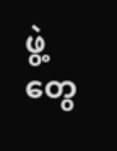ဖွဲ့တွေ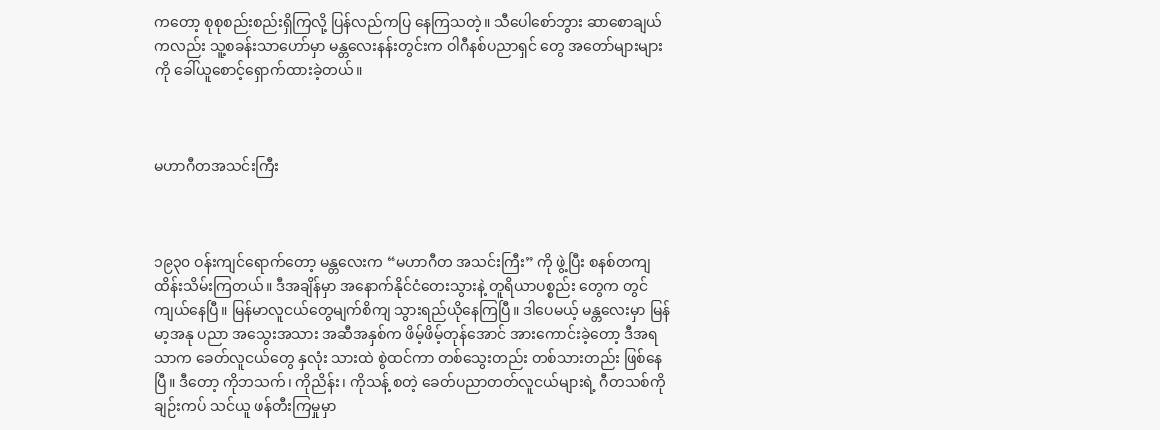ကတော့ စုစုစည်းစည်းရှိကြလို့ ပြန်လည်ကပြ နေကြသတဲ့။ သီပေါစော်ဘွား ဆာစောချယ်ကလည်း သူ့စခန်းသာဟော်မှာ မန္တလေးနန်းတွင်းက ဝါဂီနစ်ပညာရှင် တွေ အတော်များများကို ခေါ်ယူစောင့်ရှောက်ထားခဲ့တယ်။



မဟာဂီတအသင်းကြီး



၁၉၃၀ ဝန်းကျင်ရောက်တော့ မန္တလေးက “မဟာဂီတ အသင်းကြီး” ကို ဖွဲ့ပြီး စနစ်တကျ ထိန်းသိမ်းကြတယ်။ ဒီအချိန်မှာ အနောက်နိုင်ငံတေးသွားနဲ့ တူရိယာပစ္စည်း တွေက တွင်ကျယ်နေပြီ။ မြန်မာလူငယ်တွေမျက်စိကျ သွားရည်ယိုနေကြပြီ။ ဒါပေမယ့် မန္တလေးမှာ မြန်မာ့အနု ပညာ အသွေးအသား အဆီအနှစ်က ဖိမ့်ဖိမ့်တုန်အောင် အားကောင်းခဲ့တော့ ဒီအရသာက ခေတ်လူငယ်တွေ နှလုံး သားထဲ စွဲထင်ကာ တစ်သွေးတည်း တစ်သားတည်း ဖြစ်နေပြီ။ ဒီတော့ ကိုဘသက်၊ ကိုညိန်း၊ ကိုသန့် စတဲ့ ခေတ်ပညာတတ်လူငယ်များရဲ့ ဂီတသစ်ကို ချဉ်းကပ် သင်ယူ ဖန်တီးကြမှုမှာ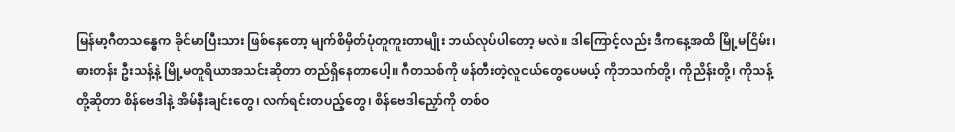မြန်မာ့ဂီတသန္ဓေက ခိုင်မာပြီးသား ဖြစ်နေတော့ မျက်စိမှိတ်ပုံတူကူးတာမျိုး ဘယ်လုပ်ပါတော့ မလဲ။ ဒါကြောင့်လည်း ဒီကနေ့အထိ မြို့မငြိမ်း၊ ဓားတန်း ဦးသန့်နဲ့ မြို့မတူရိယာအသင်းဆိုတာ တည်ရှိနေတာပေါ့။ ဂီတသစ်ကို ဖန်တီးတဲ့လူငယ်တွေပေမယ့် ကိုဘသက်တို့၊ ကိုညိန်းတို့၊ ကိုသန့်တို့ဆိုတာ စိန်ဗေဒါနဲ့ အိမ်နီးချင်းတွေ၊ လက်ရင်းတပည့်တွေ၊ စိန်ဗေဒါညှော်ကို တစ်ဝ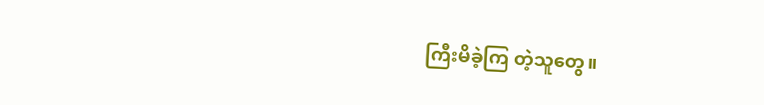ကြီးမိခဲ့ကြ တဲ့သူတွေ။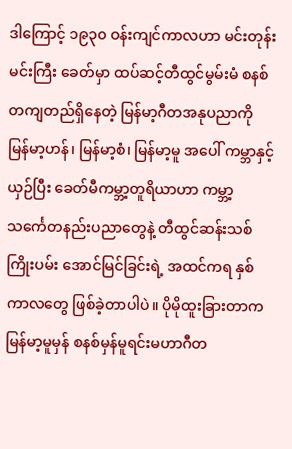ဒါကြောင့် ၁၉၃၀ ဝန်းကျင်ကာလဟာ မင်းတုန်းမင်းကြီး ခေတ်မှာ ထပ်ဆင့်တီထွင်မွမ်းမံ စနစ်တကျတည်ရှိနေတဲ့ မြန်မာ့ဂီတအနုပညာကို မြန်မာ့ဟန်၊ မြန်မာ့စံ၊ မြန်မာ့မူ အပေါ် ကမ္ဘာနှင့်ယှဉ်ပြီး ခေတ်မီကမ္ဘာ့တူရိယာဟာ ကမ္ဘာ့ သင်္ကေတနည်းပညာတွေနဲ့ တီထွင်ဆန်းသစ် ကြိုးပမ်း အောင်မြင်ခြင်းရဲ့ အထင်ကရ နှစ်ကာလတွေ ဖြစ်ခဲ့တာပါပဲ။ ပိုမိုထူးခြားတာက မြန်မာ့မူမှန် စနစ်မှန်မူရင်းမဟာဂီတ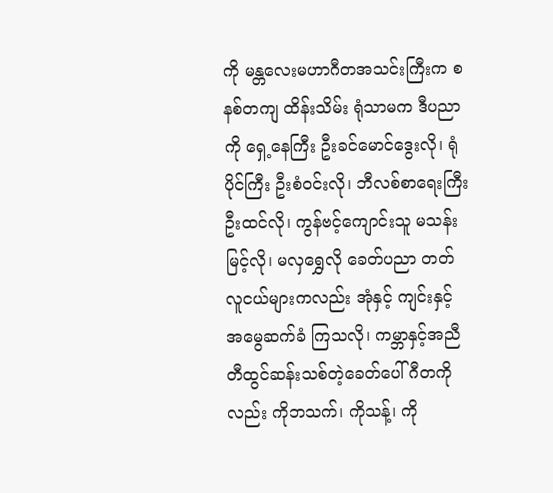ကို မန္တလေးမဟာဂီတအသင်းကြီးက စနစ်တကျ ထိန်းသိမ်း ရုံသာမက ဒီပညာကို ရှေ့နေကြီး ဦးခင်မောင်ဒွေးလို၊ ရုံပိုင်ကြီး ဦးစံဝင်းလို၊ ဘီလစ်စာရေးကြီး ဦးထင်လို၊ ကွန်ဗင့်ကျောင်းသူ မသန်းမြင့်လို၊ မလှရွှေလို ခေတ်ပညာ တတ် လူငယ်များကလည်း အုံနှင့် ကျင်းနှင့် အမွေဆက်ခံ ကြသလို၊ ကမ္ဘာနှင့်အညီ တီထွင်ဆန်းသစ်တဲ့ခေတ်ပေါ်ဂီတကိုလည်း ကိုဘသက်၊ ကိုသန့်၊ ကို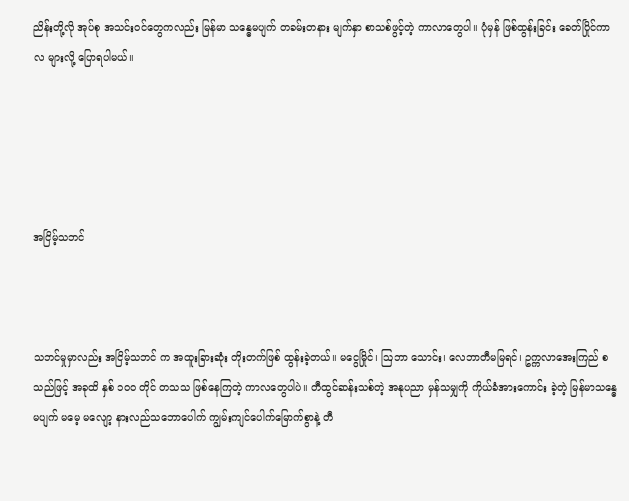ညိန်းတို့လို အုပ်စု အသင်းဝင်တွေကလည်း မြန်မာ သန္ဓေမပျက် တခမ်းတနား မျက်နှာ စာသစ်ဖွင့်တဲ့ ကာလာတွေပါ။ ပုံမှန် ဖြစ်ထွန်းခြင်း ခေတ်ပြိုင်ကာလ များလို့ ပြောရပါမယ်။





အငြိမ့်သဘင်



သဘင်မှုမှာလည်း အငြိမ့်သဘင် က အထူးခြားဆုံး တိုးတက်ဖြစ် ထွန်းခဲ့တယ်။ မငွေမြိုင်၊ ဩဘာ သောင်း၊ လေဘာတီမမြရင်၊ ဥက္ကလာအေးကြည် စသည်ဖြင့် အခုထိ နှစ် ၁၀၀ တိုင် တသသ ဖြစ်နေကြတဲ့ ကာလတွေပါပဲ။ တီထွင်ဆန်းသစ်တဲ့ အနုပညာ မှန်သမျှကို ကိုယ်ခံအားကောင်း ခဲ့တဲ့ မြန်မာသန္ဓေမပျက် မမေ့ မလျော့ နားလည်သဘောပေါက် ကျွမ်းကျင်ပေါက်မြောက်စွာနဲ့ တီ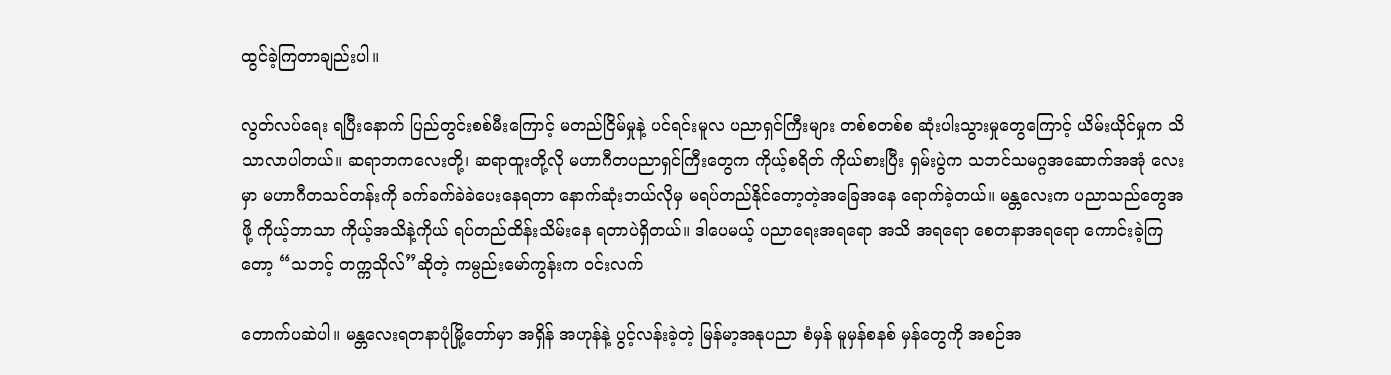ထွင်ခဲ့ကြတာချည်းပါ။

လွတ်လပ်ရေး ရပြီးနောက် ပြည်တွင်းစစ်မီးကြောင့် မတည်ငြိမ်မှုနဲ့ ပင်ရင်းမူလ ပညာရှင်ကြီးများ တစ်စတစ်စ ဆုံးပါးသွားမှုတွေကြောင့် ယိမ်းယိုင်မှုက သိသာလာပါတယ်။ ဆရာဘကလေးတို့၊ ဆရာထူးတို့လို မဟာဂီတပညာရှင်ကြီးတွေက ကိုယ့်စရိတ် ကိုယ်စားပြီး ရှမ်းပွဲက သဘင်သမဂ္ဂအဆောက်အအုံ လေးမှာ မဟာဂီတသင်တန်းကို ခက်ခက်ခဲခဲပေးနေရတာ နောက်ဆုံးဘယ်လိုမှ မရပ်တည်နိုင်တော့တဲ့အခြေအနေ ရောက်ခဲ့တယ်။ မန္တလေးက ပညာသည်တွေအဖို့ ကိုယ့်ဘာသာ ကိုယ့်အသိနဲ့ကိုယ် ရပ်တည်ထိန်းသိမ်းနေ ရတာပဲရှိတယ်။ ဒါပေမယ့် ပညာရေးအရရော အသိ အရရော စေတနာအရရော ကောင်းခဲ့ကြတော့ “သဘင့် တက္ကသိုလ်”ဆိုတဲ့ ကမ္ပည်းမော်ကွန်းက ဝင်းလက်

တောက်ပဆဲပါ။ မန္တလေးရတနာပုံမြို့တော်မှာ အရှိန် အဟုန်နဲ့ ပွင့်လန်းခဲ့တဲ့ မြန်မာ့အနုပညာ စံမှန် မူမှန်စနစ် မှန်တွေကို အစဉ်အ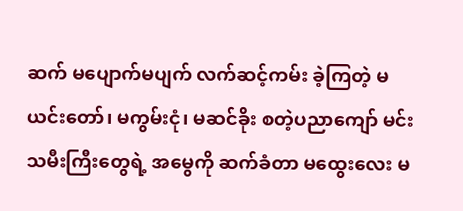ဆက် မပျောက်မပျက် လက်ဆင့်ကမ်း ခဲ့ကြတဲ့ မယင်းတော်၊ မကွမ်းငုံ၊ မဆင်ခိုး စတဲ့ပညာကျော် မင်းသမီးကြီးတွေရဲ့ အမွေကို ဆက်ခံတာ မထွေးလေး မ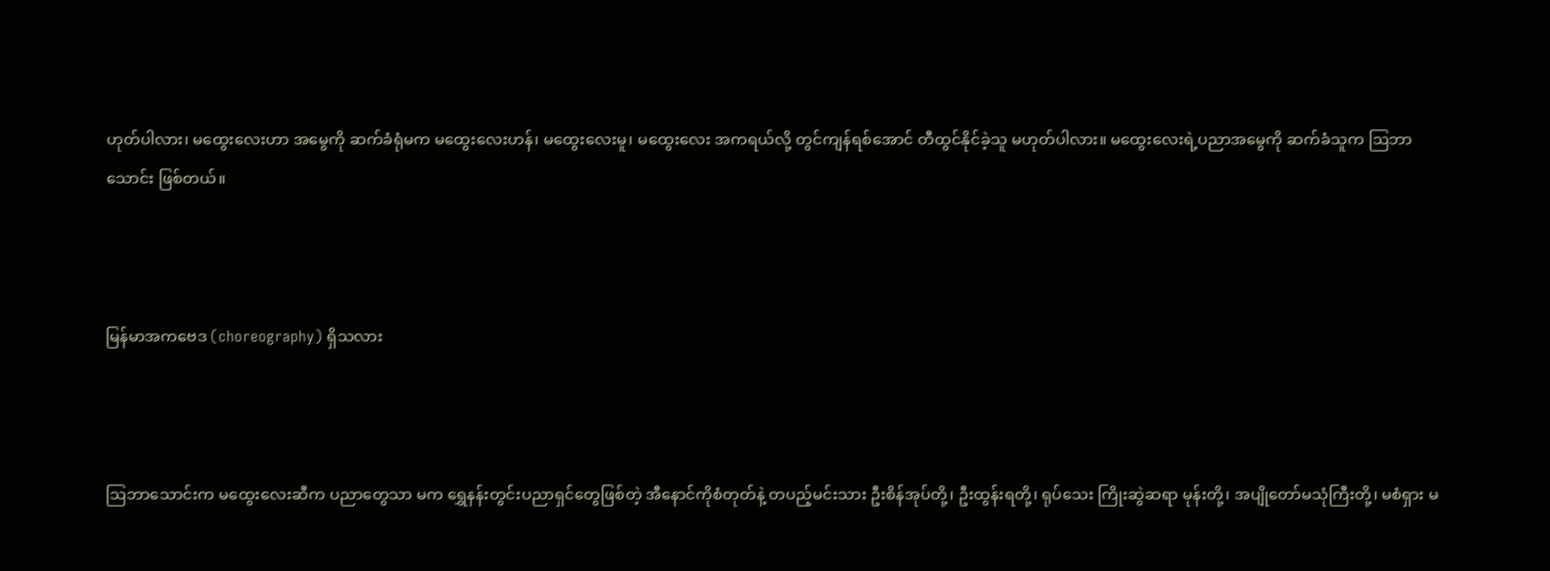ဟုတ်ပါလား၊ မထွေးလေးဟာ အမွေကို ဆက်ခံရုံမက မထွေးလေးဟန်၊ မထွေးလေးမူ၊ မထွေးလေး အကရယ်လို့ တွင်ကျန်ရစ်အောင် တီထွင်နိုင်ခဲ့သူ မဟုတ်ပါလား။ မထွေးလေးရဲ့ပညာအမွေကို ဆက်ခံသူက ဩဘာသောင်း ဖြစ်တယ်။



မြန်မာအကဗေဒ (choreography) ရှိသလား



ဩဘာသောင်းက မထွေးလေးဆီက ပညာတွေသာ မက ရွှေနန်းတွင်းပညာရှင်တွေဖြစ်တဲ့ အီနောင်ကိုစံတုတ်နဲ့ တပည့်မင်းသား ဦးစိန်အုပ်တို့၊ ဦးထွန်းရတို့၊ ရုပ်သေး ကြိုးဆွဲဆရာ မုန်းတို့၊ အပျိုတော်မသုံကြီးတို့၊ မစံရှား မ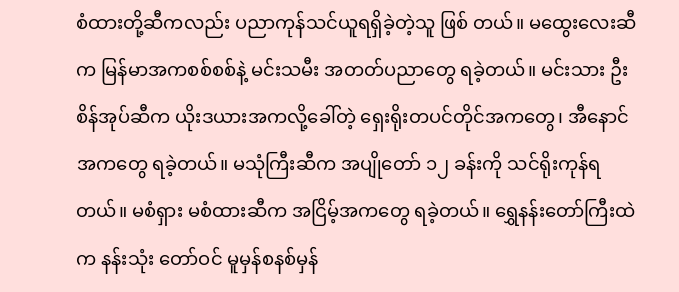စံထားတို့ဆီကလည်း ပညာကုန်သင်ယူရရှိခဲ့တဲ့သူ ဖြစ် တယ်။ မထွေးလေးဆီက မြန်မာအကစစ်စစ်နဲ့ မင်းသမီး အတတ်ပညာတွေ ရခဲ့တယ်။ မင်းသား ဦးစိန်အုပ်ဆီက ယိုးဒယားအကလို့ခေါ်တဲ့ ရှေးရိုးတပင်တိုင်အကတွေ၊ အီနောင်အကတွေ ရခဲ့တယ်။ မသုံကြီးဆီက အပျိုတော် ၁၂ ခန်းကို သင်ရိုးကုန်ရတယ်။ မစံရှား မစံထားဆီက အငြိမ့်အကတွေ ရခဲ့တယ်။ ရွှေနန်းတော်ကြီးထဲက နန်းသုံး တော်ဝင် မူမှန်စနစ်မှန်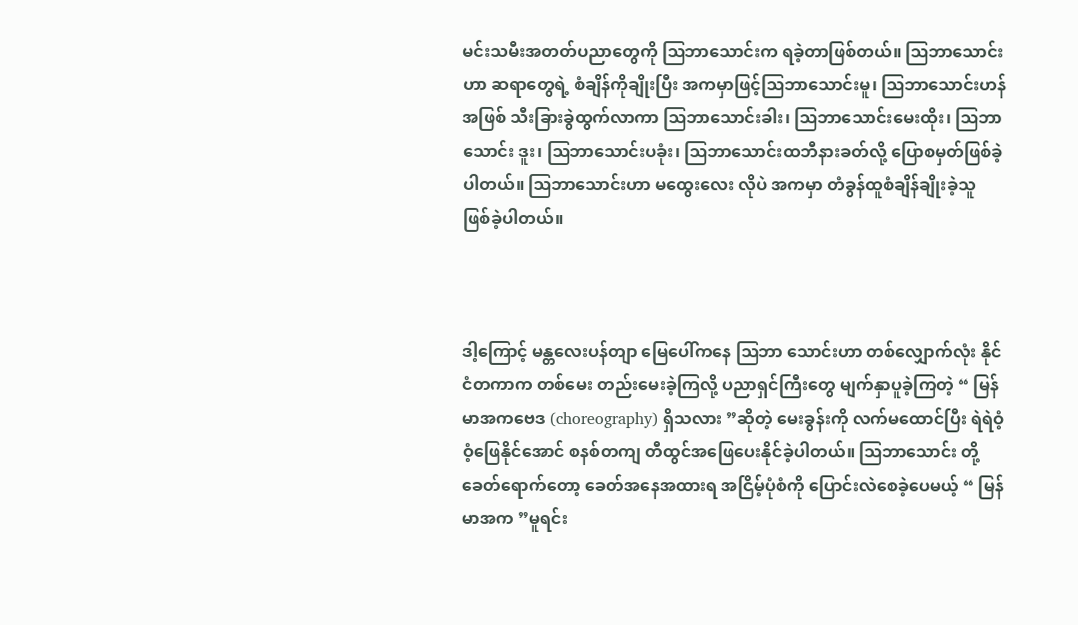မင်းသမီးအတတ်ပညာတွေကို ဩဘာသောင်းက ရခဲ့တာဖြစ်တယ်။ ဩဘာသောင်းဟာ ဆရာတွေရဲ့ စံချိန်ကိုချိုးပြီး အကမှာဖြင့်ဩဘာသောင်းမူ၊ ဩဘာသောင်းဟန်အဖြစ် သီးခြားခွဲထွက်လာကာ ဩဘာသောင်းခါး၊ ဩဘာသောင်းမေးထိုး၊ ဩဘာသောင်း ဒူး၊ ဩဘာသောင်းပခုံး၊ ဩဘာသောင်းထဘီနားခတ်လို့ ပြောစမှတ်ဖြစ်ခဲ့ပါတယ်။ ဩဘာသောင်းဟာ မထွေးလေး လိုပဲ အကမှာ တံခွန်ထူစံချိန်ချိုးခဲ့သူ ဖြစ်ခဲ့ပါတယ်။



ဒါ့ကြောင့် မန္တလေးပန်တျာ မြေပေါ်ကနေ ဩဘာ သောင်းဟာ တစ်လျှောက်လုံး နိုင်ငံတကာက တစ်မေး တည်းမေးခဲ့ကြလို့ ပညာရှင်ကြီးတွေ မျက်နှာပူခဲ့ကြတဲ့ “ မြန်မာအကဗေဒ (choreography) ရှိသလား ”ဆိုတဲ့ မေးခွန်းကို လက်မထောင်ပြီး ရဲရဲဝံ့ဝံ့ဖြေနိုင်အောင် စနစ်တကျ တီထွင်အဖြေပေးနိုင်ခဲ့ပါတယ်။ ဩဘာသောင်း တို့ခေတ်ရောက်တော့ ခေတ်အနေအထားရ အငြိမ့်ပုံစံကို ပြောင်းလဲစေခဲ့ပေမယ့် “ မြန်မာအက ”မူရင်း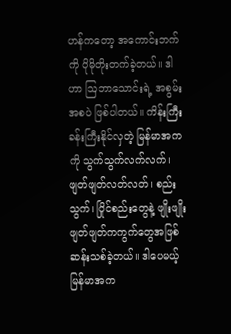ဟန်ကတော့ အကောင်းဘက်ကို ပိုမိုတိုးတက်ခဲ့တယ်။ ဒါဟာ ဩဘာသောင်းရဲ့ အစွမ်းအစပဲ ဖြစ်ပါတယ်။ ကိန်းကြီး ခန်းကြီးနိုင်လှတဲ့ မြန်မာအကကို သွက်သွက်လက်လက်၊ ဖျတ်ဖျတ်လတ်လတ်၊ စည်းသွက်၊ ပြိုင်စည်းတွေနဲ့ ဖျိုးဖျိုး ဖျတ်ဖျတ်ကကွက်တွေအဖြစ် ဆန်းသစ်ခဲ့တယ်။ ဒါပေမယ့် မြန်မာအက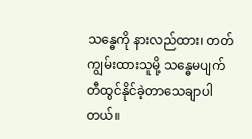သန္ဓေကို နားလည်ထား၊ တတ်ကျွမ်းထားသူမို့ သန္ဓေမပျက် တီထွင်နိုင်ခဲ့တာသေချာပါတယ်။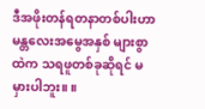ဒီအဖိုးတန်ရတနာတစ်ပါးဟာ မန္တလေးအမွေအနှစ် များစွာထဲက သရဖူတစ်ခုဆိုရင် မမှားပါဘူး။ ။